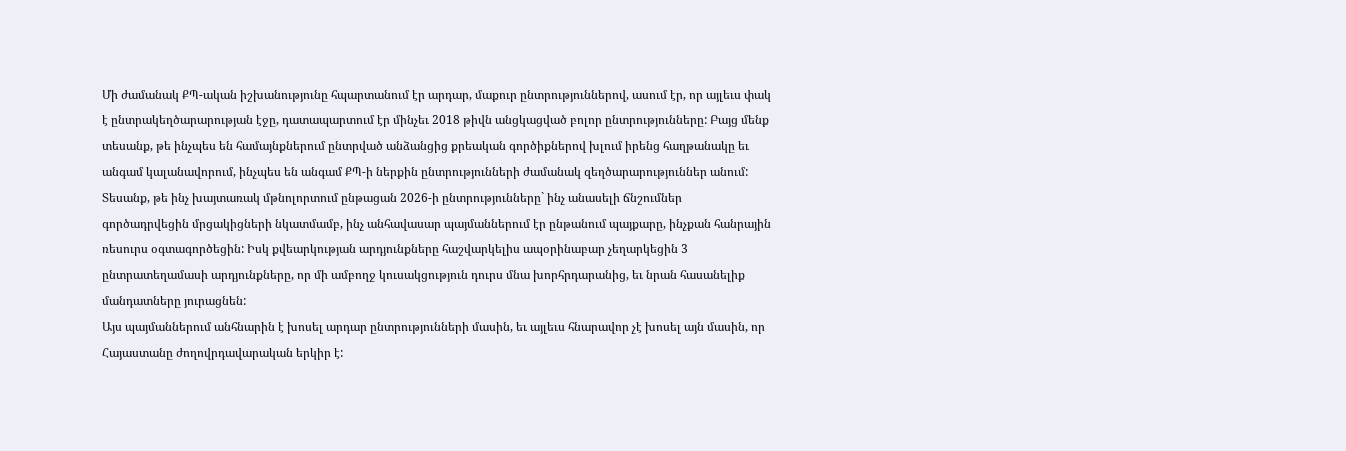Մի ժամանակ ՔՊ-ական իշխանությունը հպարտանում էր արդար, մաքուր ընտրություններով, ասում էր, որ այլեւս փակ է ընտրակեղծարարության էջը, դատապարտում էր մինչեւ 2018 թիվն անցկացված բոլոր ընտրությունները: Բայց մենք տեսանք, թե ինչպես են համայնքներում ընտրված անձանցից քրեական գործիքներով խլում իրենց հաղթանակը եւ անգամ կալանավորում, ինչպես են անգամ ՔՊ-ի ներքին ընտրությունների ժամանակ զեղծարարություններ անում: Տեսանք, թե ինչ խայտառակ մթնոլորտում ընթացան 2026-ի ընտրությունները` ինչ անասելի ճնշումներ գործադրվեցին մրցակիցների նկատմամբ, ինչ անհավասար պայմաններում էր ընթանում պայքարը, ինչքան հանրային ռեսուրս օգտագործեցին: Իսկ քվեարկության արդյունքները հաշվարկելիս ապօրինաբար չեղարկեցին 3 ընտրատեղամասի արդյունքները, որ մի ամբողջ կուսակցություն դուրս մնա խորհրդարանից, եւ նրան հասանելիք մանդատները յուրացնեն:
Այս պայմաններում անհնարին է խոսել արդար ընտրությունների մասին, եւ այլեւս հնարավոր չէ խոսել այն մասին, որ Հայաստանը ժողովրդավարական երկիր է: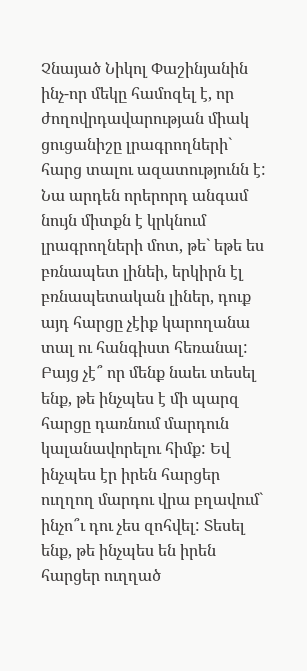Չնայած Նիկոլ Փաշինյանին ինչ-որ մեկը համոզել է, որ ժողովրդավարության միակ ցուցանիշը լրագրողների` հարց տալու ազատությունն է: Նա արդեն որերորդ անգամ նույն միտքն է կրկնում լրագրողների մոտ, թե` եթե ես բռնապետ լինեի, երկիրն էլ բռնապետական լիներ, դուք այդ հարցը չէիք կարողանա տալ ու հանգիստ հեռանալ: Բայց չէ՞ որ մենք նաեւ տեսել ենք, թե ինչպես է մի պարզ հարցը դառնում մարդուն կալանավորելու հիմք: Եվ ինչպես էր իրեն հարցեր ուղղող մարդու վրա բղավում` ինչո՞ւ դու չես զոհվել: Տեսել ենք, թե ինչպես են իրեն հարցեր ուղղած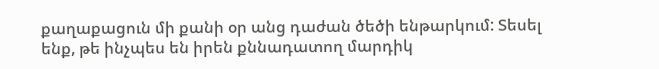քաղաքացուն մի քանի օր անց դաժան ծեծի ենթարկում: Տեսել ենք, թե ինչպես են իրեն քննադատող մարդիկ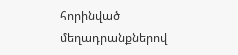հորինված մեղադրանքներով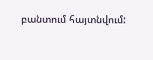բանտում հայտնվում: